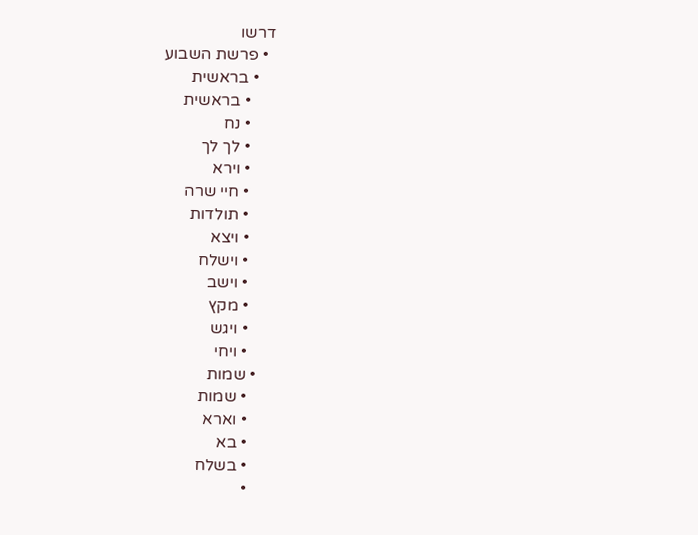דרשו
  • פרשת השבוע
    • בראשית
      • בראשית
      • נח
      • לך לך
      • וירא
      • חיי שרה
      • תולדות
      • ויצא
      • וישלח
      • וישב
      • מקץ
      • ויגש
      • ויחי
    • שמות
      • שמות
      • וארא
      • בא
      • בשלח
      •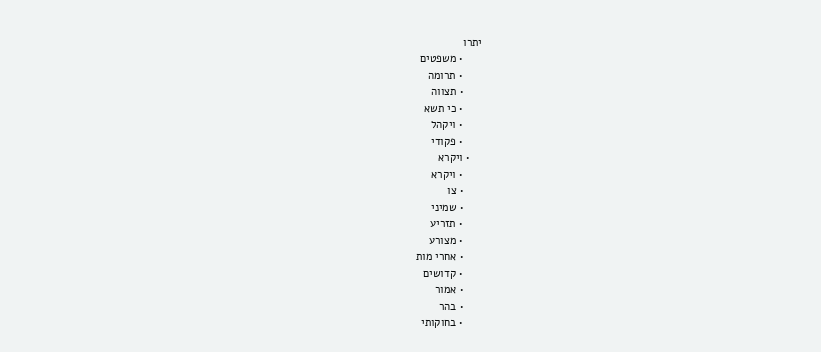יתרו
      • משפטים
      • תרומה
      • תצווה
      • כי תשא
      • ויקהל
      • פקודי
    • ויקרא
      • ויקרא
      • צו
      • שמיני
      • תזריע
      • מצורע
      • אחרי מות
      • קדושים
      • אמור
      • בהר
      • בחוקותי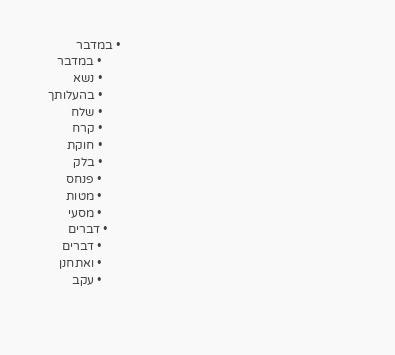• במדבר
      • במדבר
      • נשא
      • בהעלותך
      • שלח
      • קרח
      • חוקת
      • בלק
      • פנחס
      • מטות
      • מסעי
    • דברים
      • דברים
      • ואתחנן
      • עקב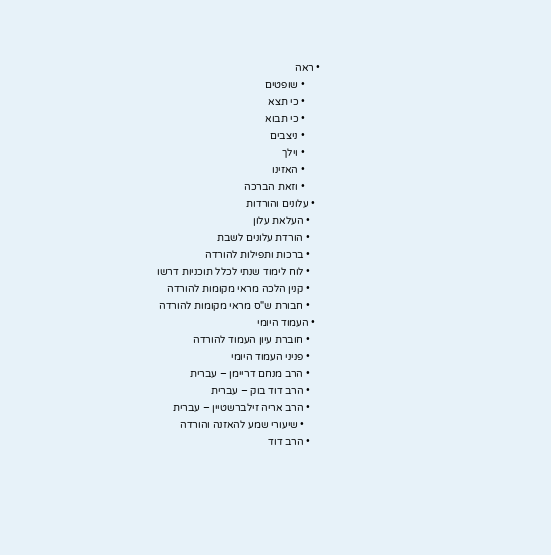• ראה
      • שופטים
      • כי תצא
      • כי תבוא
      • ניצבים
      • וילך
      • האזינו
      • וזאת הברכה
  • עלונים והורדות
    • העלאת עלון
    • הורדת עלונים לשבת
    • ברכות ותפילות להורדה
    • לוח לימוד שנתי לכלל תוכניות דרשו
    • קנין הלכה מראי מקומות להורדה
    • חבורת ש"ס מראי מקומות להורדה
  • העמוד היומי
    • חוברת עיון העמוד להורדה
    • פניני העמוד היומי
    • הרב מנחם דריימן – עברית
    • הרב דוד בוק – עברית
    • הרב אריה זילברשטיין – עברית
      • שיעורי שמע להאזנה והורדה
    • הרב דוד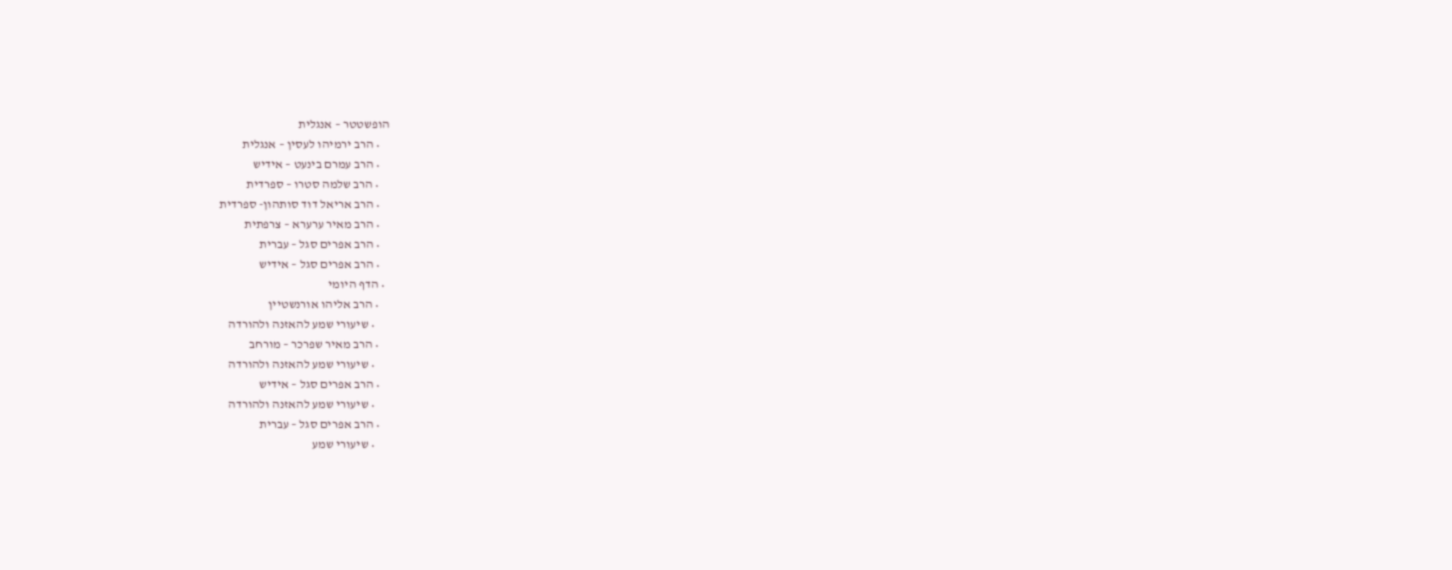הופשטטר – אנגלית
    • הרב ירמיהו לעסין – אנגלית
    • הרב עמרם בינעט – אידיש
    • הרב שלמה סטרו – ספרדית
    • הרב אריאל דוד סותהון- ספרדית
    • הרב מאיר ערערא – צרפתית
    • הרב אפרים סגל – עברית
    • הרב אפרים סגל – אידיש
  • הדף היומי
    • הרב אליהו אורנשטיין
      • שיעורי שמע להאזנה ולהורדה
    • הרב מאיר שפרכר – מורחב
      • שיעורי שמע להאזנה ולהורדה
    • הרב אפרים סגל – אידיש
      • שיעורי שמע להאזנה ולהורדה
    • הרב אפרים סגל – עברית
      • שיעורי שמע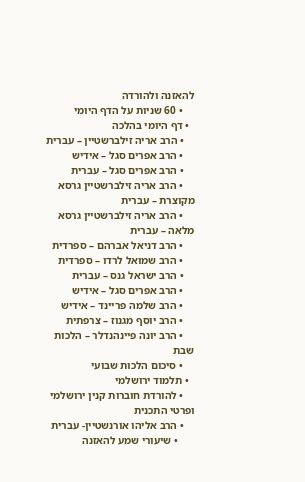להאזנה ולהורדה
    • 60 שניות על הדף היומי
  • דף היומי בהלכה
    • הרב אריה זילברשטיין – עברית
    • הרב אפרים סגל – אידיש
    • הרב אפרים סגל – עברית
    • הרב אריה זילברשטיין גרסא מקוצרת – עברית
    • הרב אריה זילברשטיין גרסא מלאה – עברית
    • הרב דניאל אברהם – ספרדית
    • הרב שמואל לרדו – ספרדית
    • הרב ישראל גנס – עברית
    • הרב אפרים סגל – אידיש
    • הרב שלמה פריינד – אידיש
    • הרב יוסף מגנוז – צרפתית
    • הרב יונה פיינהנדלר – הלכות שבת
    • סיכום הלכות שבועי
  • תלמוד ירושלמי
    • להורדת חוברות קנין ירושלמי ופרטי התכנית
    • הרב אליהו אורנשטיין- עברית
      • שיעורי שמע להאזנה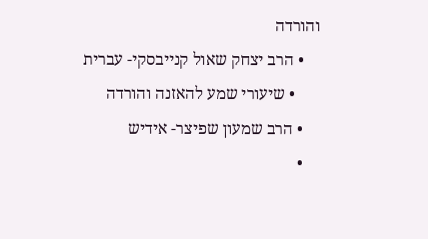והורדה
    • הרב יצחק שאול קנייבסקי- עברית
      • שיעורי שמע להאזנה והורדה
    • הרב שמעון שפיצר- אידיש
    •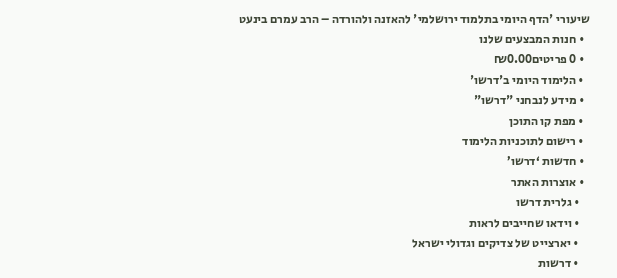שיעורי 'הדף היומי בתלמוד ירושלמי' להאזנה ולהורדה – הרב עמרם בינעט
  • חנות המבצעים שלנו
  • 0 פריטים₪0.00
  • הלימוד היומי ב'דרשו'
  • מידע לנבחני "דרשו"
  • מפת קו התוכן
  • רישום לתוכניות הלימוד
  • חדשות ‘דרשו’
  • אוצרות האתר
    • גלרית דרשו
    • וידאו שחייבים לראות
    • יארצייט של צדיקים וגדולי ישראל
    • דרשות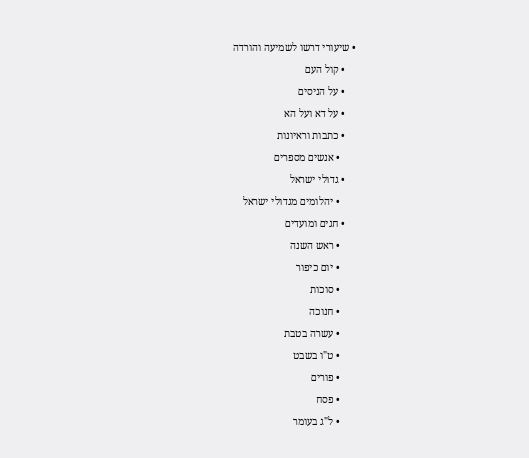• שיעורי דרשו לשמיעה והורדה
    • קול העם
    • על הניסים
    • על דא ועל הא
    • כתבות וראיונות
      • אנשים מספרים
    • גדולי ישראל
      • יהלומים מגדולי ישראל
    • חגים ומועדים
      • ראש השנה
      • יום כיפור
      • סוכות
      • חנוכה
      • עשרה בטבת
      • ט"ו בשבט
      • פורים
      • פסח
      • ל"ג בעומר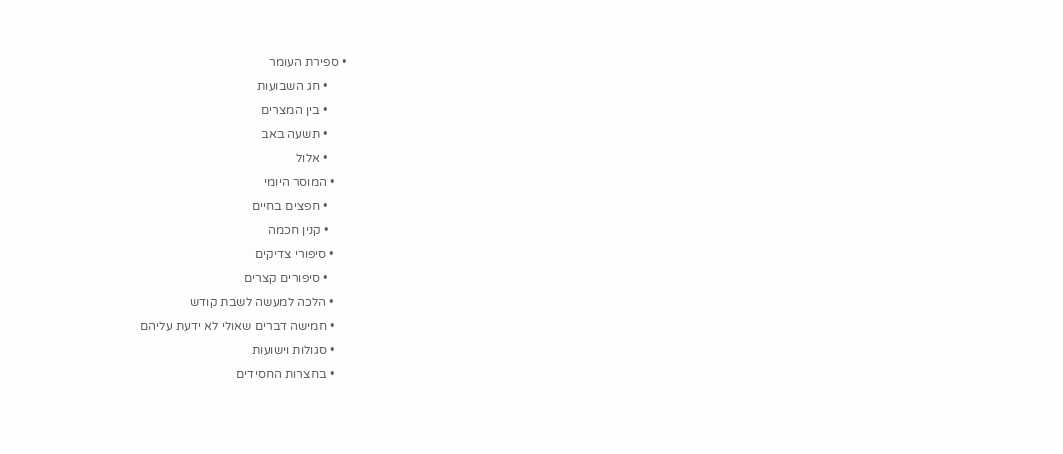• ספירת העומר
      • חג השבועות
      • בין המצרים
      • תשעה באב
      • אלול
    • המוסר היומי
      • חפצים בחיים
      • קנין חכמה
    • סיפורי צדיקים
      • סיפורים קצרים
    • הלכה למעשה לשבת קודש
    • חמישה דברים שאולי לא ידעת עליהם
    • סגולות וישועות
    • בחצרות החסידים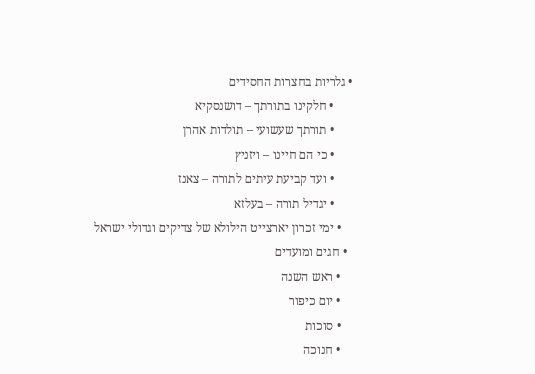• גלריות בחצרות החסידים
      • חלקינו בתורתך – דושנסקיא
      • תורתך שעשועי – תולדות אהרן
      • כי הם חיינו – ויזניץ
      • ועד קביעת עיתים לתורה – צאנז
      • יגדיל תורה – בעלזא
    • ימי זכרון יארצייט הילולא של צדיקים וגדולי ישראל
  • חגים ומועדים
    • ראש השנה
    • יום כיפור
    • סוכות
    • חנוכה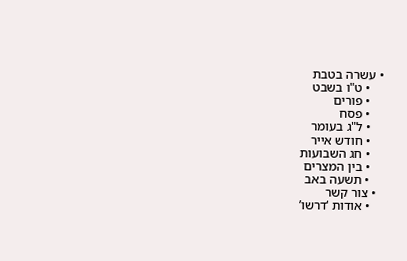• עשרה בטבת
    • ט"ו בשבט
    • פורים
    • פסח
    • ל"ג בעומר
    • חודש אייר
    • חג השבועות
    • בין המצרים
    • תשעה באב
  • צור קשר
    • אודות ‘דרשו’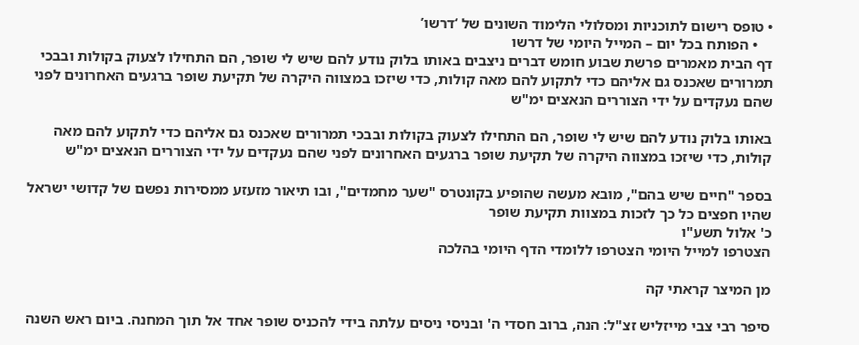• טופס רישום לתוכניות ומסלולי הלימוד השונים של ‘דרשו’
    • הפותח בכל יום – המייל היומי של דרשו
דף הבית מאמרים פרשת שבוע חומש דברים ניצבים באותו בלוק נודע להם שיש לי שופר, הם התחילו לצעוק בקולות ובבכי תמרורים שאכנס גם אליהם כדי לתקוע להם מאה קולות, כדי שיזכו במצווה היקרה של תקיעת שופר ברגעים האחרונים לפני שהם נעקדים על ידי הצוררים הנאצים ימ"ש

באותו בלוק נודע להם שיש לי שופר, הם התחילו לצעוק בקולות ובבכי תמרורים שאכנס גם אליהם כדי לתקוע להם מאה קולות, כדי שיזכו במצווה היקרה של תקיעת שופר ברגעים האחרונים לפני שהם נעקדים על ידי הצוררים הנאצים ימ"ש

בספר "חיים שיש בהם", מובא מעשה שהופיע בקונטרס "שער מחמדים", ובו תיאור מזעזע ממסירות נפשם של קדושי ישראל שהיו חפצים כל כך לזכות במצוות תקיעת שופר
כ' אלול תשע"ו
הצטרפו למייל היומי הצטרפו ללומדי הדף היומי בהלכה

מן המיצר קראתי קה

סיפר רבי צבי מייזליש זצ"ל: הנה, ברוב חסדי ה' ובניסי ניסים עלתה בידי להכניס שופר אחד אל תוך המחנה. ביום ראש השנה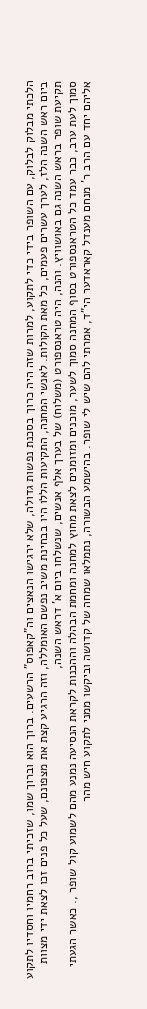הלכתי מבלוק לבלוק, עם השופר בידי כדי לתקוע, למרות שזה היה כרוך בסכנת נפשות גדולה, שלא ירגישו הנאצים וה"קאפוס" הרשעים. ברוך הוא וברוך שמו, שזכיתי ברוב רחמיו וחסדיו לתקוע ביום ראש השנה הלז, לערך עשרים פעמים, כל מאת הקולות. לאנשי המחנה, התקיעות הללו היו בבחינת משיב נפשם האומללה, וזה הרגיע קצת את מצפונם, שעל כל פנים זכו לצאת ידי מצוות תקיעת שופר בראש השנה גם באושוויץ. והנה, היה טראנספורט (משלוח) של בערך אלף אנשים, שנשלחו ביום א' דראש השנה,
סמוך לעת ערב, כבר עמד כל הטראנספורט בסוף המחנה סמוך לשער, מוכנים ומזומנים לצאת מחוץ למחנה ומחמת הבהלה וההכנות לקראת הנסיעה נמנע מהם לשמוע קול שופר ,. כאשר הגעתי אליהם יחד עם הרב ר' מנחם מענדל קאראדער הי"ד, אמרתי להם שיש לי שופר. בהישמע הבשורה, נתמלאו שמחה של קדושה וביקשו ממני לתקוע חיש מהר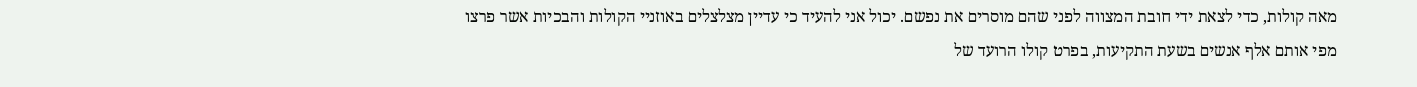מאה קולות, כדי לצאת ידי חובת המצווה לפני שהם מוסרים את נפשם. יכול אני להעיד כי עדיין מצלצלים באוזניי הקולות והבכיות אשר פרצו מפי אותם אלף אנשים בשעת התקיעות, בפרט קולו הרועד של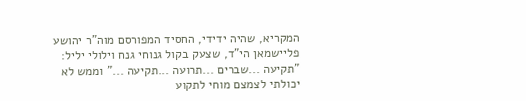המקריא, שהיה ידידי, החסיד המפורסם מוה"ר יהושע פליישמאן הי"ד, שצעק בקול גנוחי גנח וילולי יליל: "תקיעה ...שברים ...תרועה ...תקיעה ..." וממש לא יכולתי לצמצם מוחי לתקוע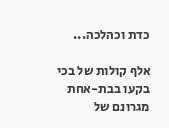כדת וכהלכה...

אלף קולות של בכי בקעו בבת-אחת מגרונם של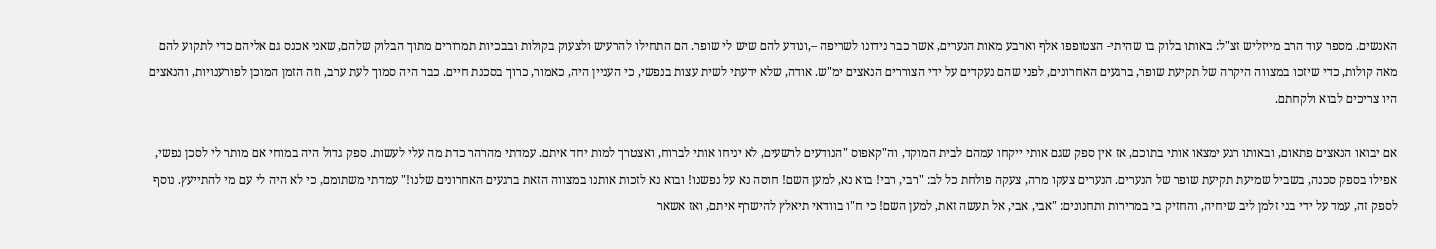האנשים. מספר עוד הרב מייזליש זצ"ל: באותו בלוק בו שהיתי- הצטופפו אלף וארבע מאות הנערים, אשר כבר נידונו לשריפה –,ונודע להם שיש לי שופר. הם התחילו להרעיש ולצעוק בקולות ובבכיות תמרורים מתוך הבלוק שלהם, שאני אכנס גם אליהם כדי לתקוע להם מאה קולות, כדי שיזכו במצווה היקרה של תקיעת שופר, ברגעים האחרונים, לפני שהם נעקדים על ידי הצוררים הנאצים ימ"ש. אודה, שלא ידעתי לשית עצות בנפשי, כי העניין היה, כאמור, כרוך בסכנת חיים. כבר היה סמוך לעת ערב, וזה הזמן המוכן לפורענויות, והנאצים היו צריכים לבוא ולקחתם.

אם יבואו הנאצים פתאום, ובאותו רגע ימצאו אותי בתוכם, אז אין ספק שגם אותי ייקחו עמהם לבית המוקד, וה"קאפוס "הנודעים לרשעים, לא יניחו אותי לברוח, ואצטרך למות יחד איתם. עמדתי מהרהר כדת מה עלי לעשות. ספק גדול היה במוחי אם מותר לי לסכן נפשי, אפילו בספק סכנה, בשביל שמיעת תקיעת שופר של הנערים. הנערים צעקו מרה, צעקה פולחת כל לב: "רבי, רבי! בוא נא, למען השם! חוסה נא על נפשנו! ובוא נא לזכות אותנו במצווה הזאת ברגעים האחרונים שלנו!" עמדתי משתומם, כי לא היה לי עם מי להתייעץ. נוסף לספק זה, עמד על ידי בני זלמן ליב שיחיה, והחזיק בי במרירות ותחנונים: "אבי, אבי, אל תעשה זאת, למען השם! כי ח"ו בוודאי תיאלץ להישרף איתם, ואז אשאר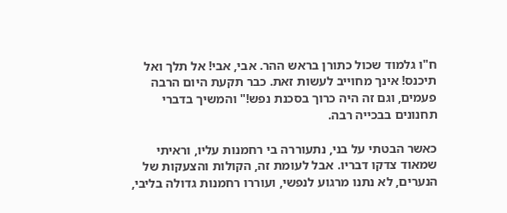ח"ו גלמוד שכול כתורן בראש ההר. אבי, אבי! אל תלך ואל תיכנס! אינך מחוייב לעשות זאת. כבר תקעת היום הרבה פעמים, וגם זה היה כרוך בסכנת נפש!" והמשיך בדברי תחנונים בבכייה רבה.

כאשר הבטתי על בני, נתעוררה בי רחמנות עליו, וראיתי שמאוד צדקו דבריו. אבל לעומת זה, הקולות והצעקות של הנערים, לא נתנו מרגוע לנפשי, ועוררו רחמנות גדולה בליבי,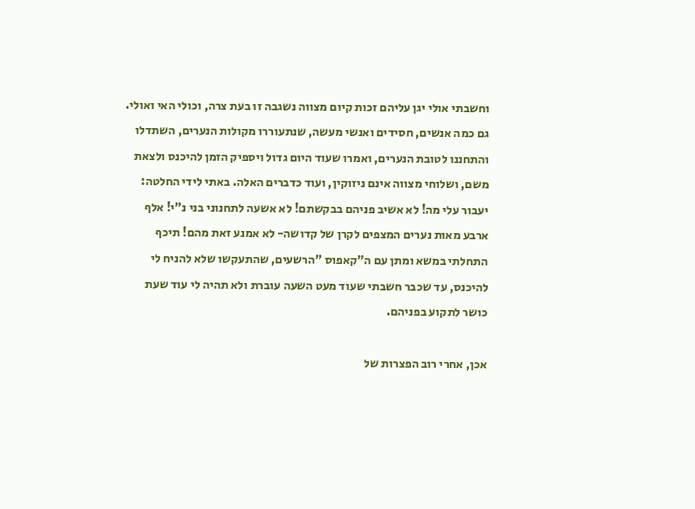וחשבתי אולי יגן עליהם זכות קיום מצווה נשגבה זו בעת צרה, וכולי האי ואולי. גם כמה אנשים, חסידים ואנשי מעשה, שנתעוררו מקולות הנערים, השתדלו והתחננו לטובת הנערים, ואמרו שעוד היום גדול ויספיק הזמן להיכנס ולצאת משם, ושלוחי מצווה אינם ניזוקין, ועוד כדברים האלה. באתי לידי החלטה: יעבור עלי מה! לא אשיב פניהם בבקשתם! לא אשעה לתחנוני בני נ"י! אלף ארבע מאות נערים המצפים לקרן של קדושה- לא אמנע זאת מהם! תיכף התחלתי במשא ומתן עם ה"קאפוס "הרשעים, שהתעקשו שלא להניח לי להיכנס, עד שכבר חשבתי שעוד מעט השעה עוברת ולא תהיה לי עוד שעת כושר לתקוע בפניהם.

אכן, אחרי רוב הפצרות של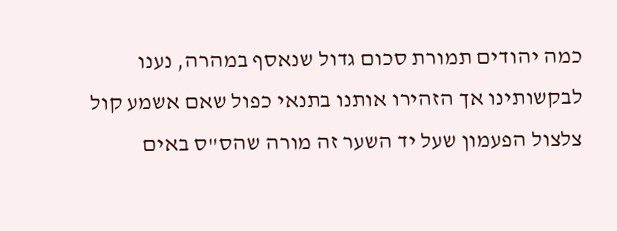כמה יהודים תמורת סכום גדול שנאסף במהרה, נענו לבקשותינו אך הזהירו אותנו בתנאי כפול שאם אשמע קול צלצול הפעמון שעל יד השער זה מורה שהס"ס באים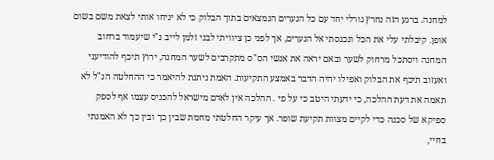למחנה. ברגע הזה נחרץ גורלי יחד עם כל הנערים הנמצאים בתוך הבלוק כי לא יניחו אותי לצאת משם בשום אופן. קיבלתי עלי את הכל ונכנסתי אל הנערים, אך לפני כן ציוויתי לבני זלמן לייב נ"י שיעמוד ברחוב המחנה ויסתכל מרחוק לשער ובאם יראה את אנשי הס"ס מתקרבים לשער המחנה, ירוץ תיכף להודיעני ואעזוב תיכף את הבלוק ואפילו יהיה הדבר באמצע התקיעות. האמת ניתנת להיאמר כי ההחלטה הנ"ל לא תאמה את דעת ההלכה, כי ידעתי היטב כי על פי . ההלכה אין לאדם מישראל להכניס עצמו אף לספק ספיקא של סכנה כדי לקיים מצוות תקיעת שופר. אך עיקר החלטתי מחמת שבין כך ובין כך לא האמנתי בחיי,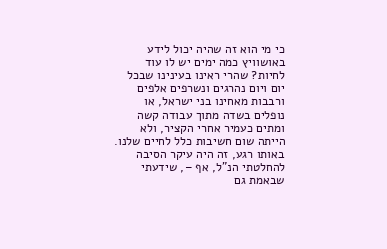כי מי הוא זה שהיה יכול לידע באושוויץ כמה ימים יש לו עוד לחיות? שהרי ראינו בעינינו שבכל יום ויום נהרגים ונשרפים אלפים ורבבות מאחינו בני ישראל, או נופלים בשדה מתוך עבודה קשה ומתים כעמיר אחרי הקציר, ולא הייתה שום חשיבות כלל לחיים שלנו. באותו רגע, זה היה עיקר הסיבה להחלטתי הנ"ל, אף –, שידעתי שבאמת גם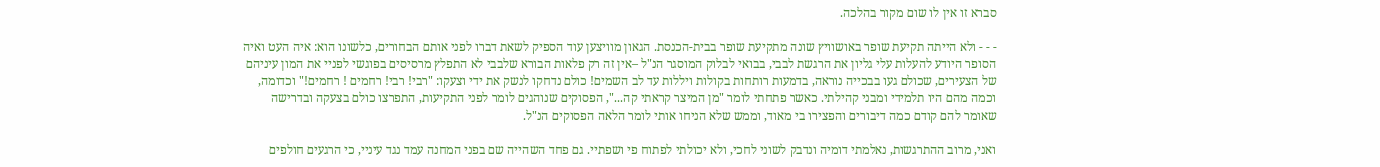סברא זו אין לו שום מקור בהלכה.

- - - ולא הייתה תקיעת שופר באושוויץ שונה מתקיעת שופר בבית-הכנסת. הגאון מוויצען עוד הספיק לשאת דברו לפני אותם הבחורים, כלשונו הוא: איה העט ואיה הסופר היודע להעלות עלי גליון את הרגשת לבבי, בבואי לבלוק המוסגר הנ"ל –אין זה רק פלאות הבורא שלבבי לא התפלץ מרסיסים בפוגשי לפניי את המון עיניהם של הצעירים, שכולם געו בבכייה נוראה, בדמעות רותחות בקולות ויללות עד לב השמים! כולם נדחקו לנשק את ידי וצעקו: "רבי! רבי! רחמים ! רחמים!" וכדומה, וכמה מהם היו תלמידי ומבני קהילתי. כאשר פתחתי לומר "מן המיצר קראתי קה...", הפסוקים שנוהגים לומר לפני התקיעות, התפרצו כולם בצעקה ובדרישה שאומר להם קודם כמה דיבורים והפצירו בי מאוד, וממש שלא הניחו אותי לומר הלאה הפסוקים הנ"ל.

ואני, מרוב ההתרגשות, נאלמתי דומיה ונדבק לשוני לחכי, ולא יכולתי לפתוח פי ושפתיי. גם פחד השהייה שם בפני המחנה עמד נגד עיניי, כי הרגעים חולפים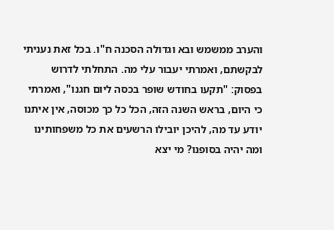והערב ממשמש ובא וגדולה הסכנה ח"ו. בכל זאת נעניתי לבקשתם, ואמרתי יעבור עלי מה. התחלתי לדרוש בפסוק: "תקעו בחודש שופר בכסה ליום חגנו", ואמרתי כי היום, בראש השנה הזה, הכל כל כך מכוסה, אין איתנו יודע עד מה, להיכן יובילו הרשעים את כל משפחותינו ומה יהיה בסופנו? מי יצא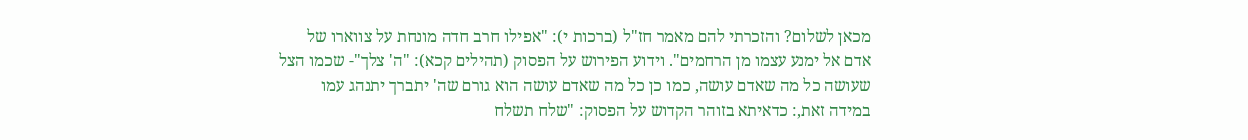מכאן לשלום? והזכרתי להם מאמר חז"ל (ברכות י): "אפילו חרב חדה מונחת על צווארו של אדם אל ימנע עצמו מן הרחמים". וידוע הפירוש על הפסוק (תהילים קכא): "ה' צלך"- שכמו הצל שעושה כל מה שאדם עושה, כמו כן כל מה שאדם עושה הוא גורם שה' יתברך יתנהג עמו במידה זאת,: כדאיתא בזוהר הקדוש על הפסוק: "שלח תשלח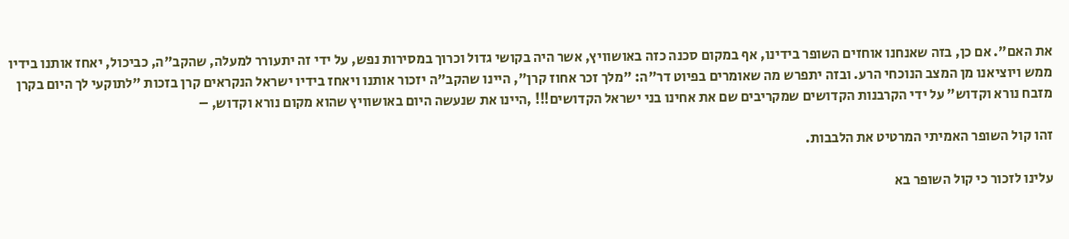את האם". אם כן, בזה שאנחנו אוחזים השופר בידינו, אף במקום סכנה כזה באושוויץ, אשר היה בקושי גדול וכרוך במסירות נפש, על ידי זה יתעורר למעלה, שהקב"ה, כביכול, יאחז אותנו בידיו ממש ויוציאנו מן המצב הנוכחי הרע. ובזה יתפרש מה שאומרים בפיוט דר"ה: "מלך זכר אחוז קרן", היינו שהקב"ה יזכור אותנו ויאחז בידיו ישראל הנקראים קרן בזכות "לתוקעי לך היום בקרן מזבח נורא וקדוש" על ידי הקרבנות הקדושים שמקריבים שם את אחינו בני ישראל הקדושים!!! ,היינו את שנעשה היום באושוויץ שהוא מקום נורא וקדוש, –

זהו קול השופר האמיתי המרטיט את הלבבות.

עלינו לזכור כי קול השופר בא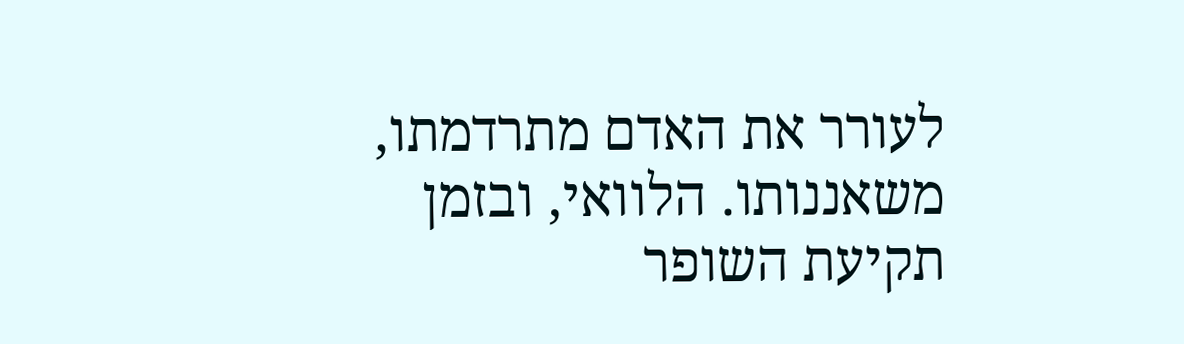לעורר את האדם מתרדמתו, משאננותו. הלוואי, ובזמן תקיעת השופר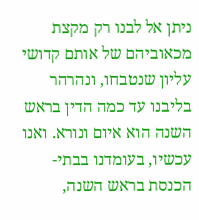ניתן אל לבנו רק מקצת מכאוביהם של אותם קדושי עליון שנטבחו, ונהרהר בליבנו עד כמה הדין בראש השנה הוא איום ונורא. ואנו עכשיו, בעומדנו בבתי-הכנסת בראש השנה,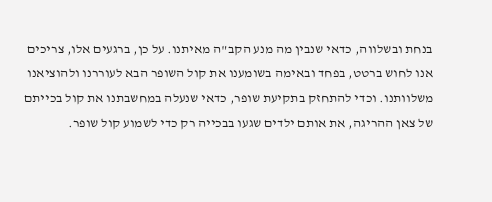בנחת ובשלווה, כדאי שנבין מה מנע הקב"ה מאיתנו. על כן, ברגעים אלו, צריכים אנו לחוש ברטט, בפחד ובאימה בשומענו את קול השופר הבא לעוררנו ולהוציאנו משלוותנו. וכדי להתחזק בתקיעת שופר, כדאי שנעלה במחשבתנו את קול בכייתם של צאן ההריגה, את אותם ילדים שגעו בבכייה רק כדי לשמוע קול שופר.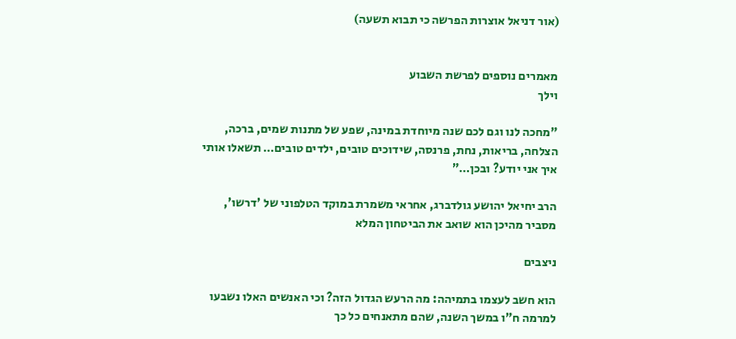(אור דניאל אוצרות הפרשה כי תבוא תשעה)


מאמרים נוספים לפרשת השבוע
וילך

"מחכה לנו וגם לכם שנה מיוחדת במינה, שפע של מתנות שמים, ברכה, הצלחה, בריאות, נחת, פרנסה, שידוכים טובים, ילדים טובים… תשאלו אותי איך אני יודע? ובכן…"

הרב יחיאל יהושע גולדברג, אחראי משמרת במוקד הטלפוני של 'דרשו', מסביר מהיכן הוא שואב את הביטחון המלא

ניצבים

הוא חשב לעצמו בתמיהה: מה הרעש הגדול הזה? וכי האנשים האלו נשבעו למרמה ח"ו במשך השנה, שהם מתאנחים כל כך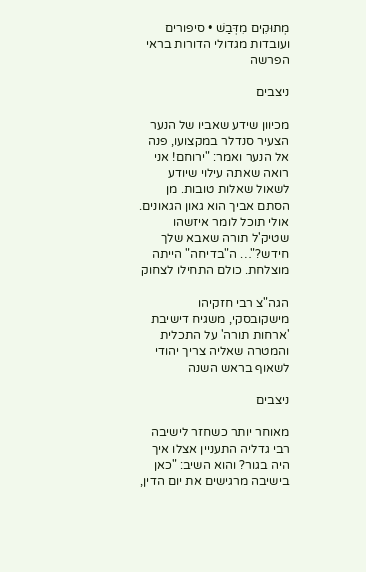מְתוּקִים מִדְּבַשׁ • סיפורים ועובדות מגדולי הדורות בראי הפרשה

ניצבים

מכיוון שידע שאביו של הנער הצעיר סנדלר במקצועו, פנה אל הנער ואמר: "ירוחם! אני רואה שאתה עילוי שיודע לשאול שאלות טובות. מן הסתם אביך הוא גאון הגאונים. אולי תוכל לומר איזשהו שטיק'ל תורה שאבא שלך חידש?"… ה"בדיחה" הייתה מוצלחת. כולם התחילו לצחוק

הגה"צ רבי חזקיהו מישקובסקי, משגיח דישיבת 'ארחות תורה' על התכלית והמטרה שאליה צריך יהודי לשאוף בראש השנה

ניצבים

מאוחר יותר כשחזר לישיבה רבי גדליה התעניין אצלו איך היה בגור? והוא השיב: "כאן בישיבה מרגישים את יום הדין,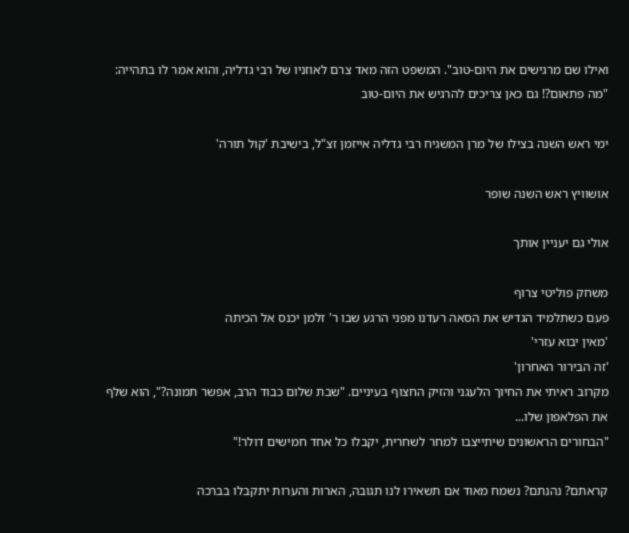ואילו שם מרגישים את היום-טוב". המשפט הזה מאד צרם לאוזניו של רבי גדליה, והוא אמר לו בתהייה: "מה פתאום?! גם כאן צריכים להרגיש את היום-טוב

ימי ראש השנה בצילו של מרן המשגיח רבי גדליה אייזמן זצ"ל, בישיבת 'קול תורה'

אושוויץ ראש השנה שופר

אולי גם יעניין אותך

משחק פוליטי צרוף
פעם כשתלמיד הגדיש את הסאה רעדנו מפני הרגע שבו ר' זלמן יכנס אל הכיתה
'מאין יבוא עזרי'
'זה הבירור האחרון'
מקרוב ראיתי את החיוך הלעגני והזיק החצוף בעיניים. "שבת שלום כבוד הרב, אפשר תמונה?", הוא שלף את הפלאפון שלו...
"הבחורים הראשונים שיתייצבו למחר לשחרית, יקבלו כל אחד חמישים דולר!"

קראתם? נהנתם? נשמח מאוד אם תשאירו לנו תגובה, הארות והערות יתקבלו בברכה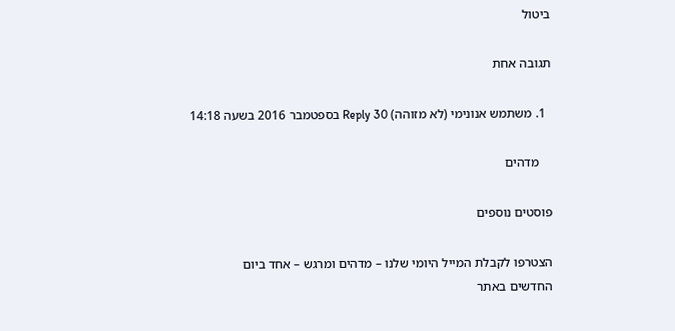ביטול

תגובה אחת

  1. משתמש אנונימי (לא מזוהה) Reply 30 בספטמבר 2016 בשעה 14:18

    מדהים

פוסטים נוספים

הצטרפו לקבלת המייל היומי שלנו – מדהים ומרגש – אחד ביום
החדשים באתר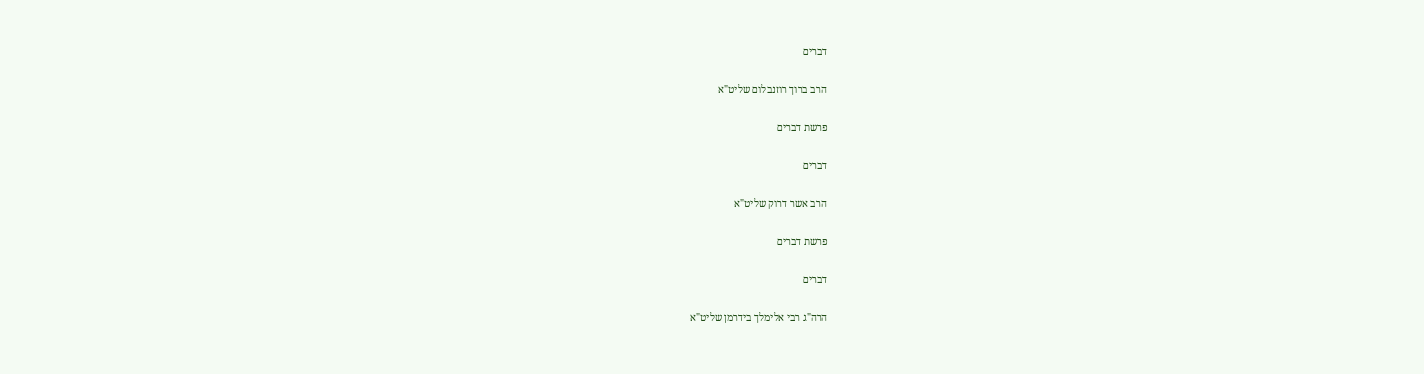דברים

הרב ברוך רוזנבלום שליט"א

פרשת דברים

דברים

הרב אשר דרוק שליט"א

פרשת דברים

דברים

הרה"ג רבי אלימלך בידרמן שליט"א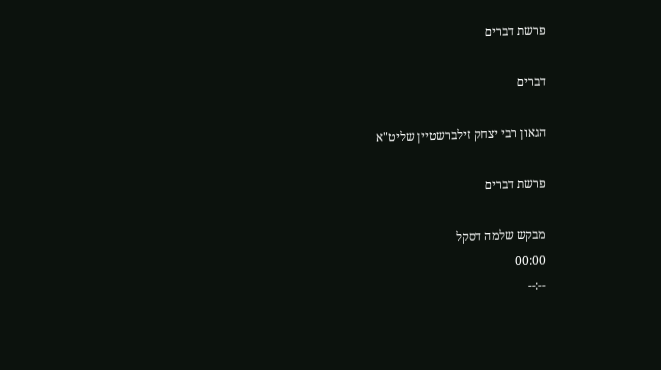פרשת דברים

דברים

הגאון רבי יצחק זילברשטיין שליט"א

פרשת דברים

מבקש שלמה דסקל
00:00
--:--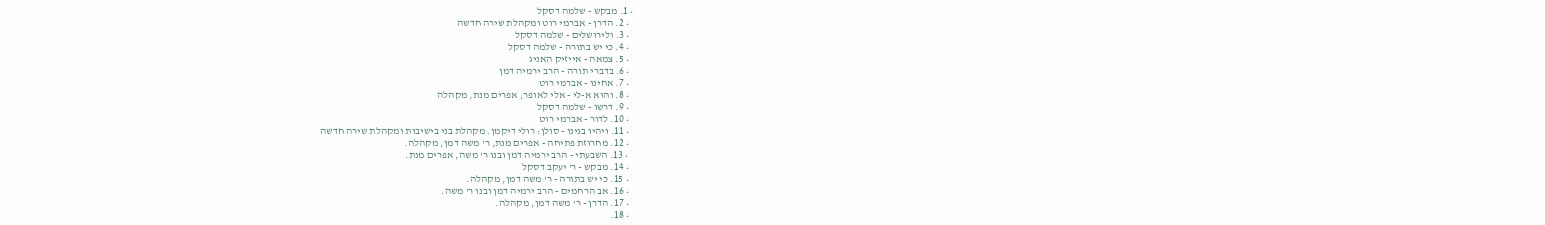• 1. מבקש - שלמה דסקל
  • 2. הדרן - אברמי רוט ומקהלת שירה חדשה
  • 3. ולירושלים - שלמה דסקל
  • 4. כי יש בתורה - שלמה דסקל
  • 5. צמאה - אייזיק האניג
  • 6. בדברי תורה - הרב ירמיה דמן
  • 7. אחינו - אברמי רוט
  • 8. והוא א-לי - אלי לאופר, אפרים מנת, מקהלה
  • 9. דרשו - שלמה דסקל
  • 10. לדור - אברמי רוט
  • 11. ויהיו בנינו - סולן: רולי דיקמן. מקהלת בני בישיבות ומקהלת שירה חדשה
  • 12. מחרוזת פתיחה - אפרים מנת, ר' משה דמן, מקהלה.
  • 13. השבעתי - הרב ירמיה דמן ובנו ר' משה, אפרים מנת.
  • 14. מבקש - ר' יעקב דסקל
  • 15. כי יש בתורה - ר' משה דמן, מקהלה.
  • 16. אב הרחמים - הרב ירמיה דמן ובנו ר' משה.
  • 17. הדרן - ר' משה דמן, מקהלה.
  • 18.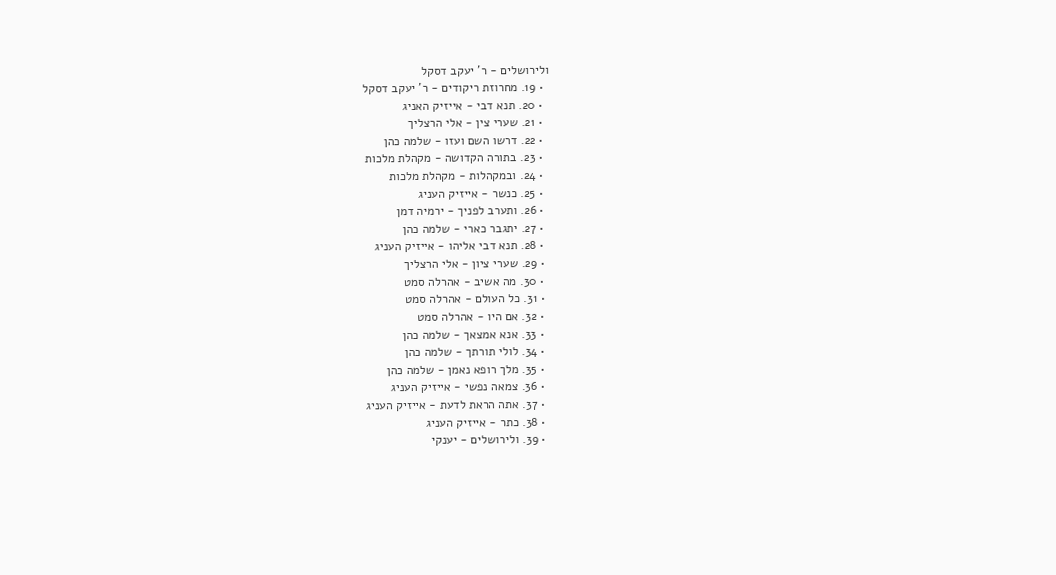ולירושלים - ר' יעקב דסקל
  • 19. מחרוזת ריקודים - ר' יעקב דסקל
  • 20. תנא דבי - אייזיק האניג
  • 21. שערי צין - אלי הרצליך
  • 22. דרשו השם ועזו - שלמה כהן
  • 23. בתורה הקדושה - מקהלת מלכות
  • 24. ובמקהלות - מקהלת מלכות
  • 25. כנשר - אייזיק העניג
  • 26. ותערב לפניך - ירמיה דמן
  • 27. יתגבר כארי - שלמה כהן
  • 28. תנא דבי אליהו - אייזיק העניג
  • 29. שערי ציון - אלי הרצליך
  • 30. מה אשיב - אהרלה סמט
  • 31. כל העולם - אהרלה סמט
  • 32. אם היו - אהרלה סמט
  • 33. אנא אמצאך - שלמה כהן
  • 34. לולי תורתך - שלמה כהן
  • 35. מלך רופא נאמן - שלמה כהן
  • 36. צמאה נפשי - אייזיק העניג
  • 37. אתה הראת לדעת - אייזיק העניג
  • 38. כתר - אייזיק העניג
  • 39. ולירושלים - יענקי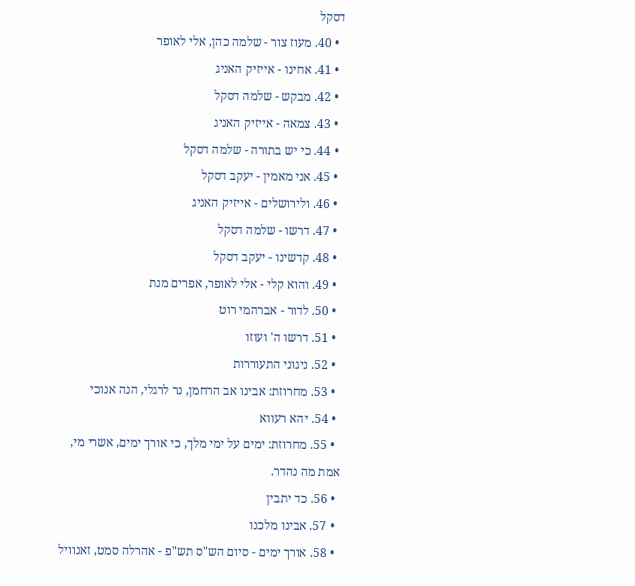דסקל
  • 40. מעוז צור - שלמה כהן, אלי לאופר
  • 41. אחינו - אייזיק האניג
  • 42. מבקש - שלמה דסקל
  • 43. צמאה - אייזיק האניג
  • 44. כי יש בתורה - שלמה דסקל
  • 45. אני מאמין - יעקב דסקל
  • 46. ולירושלים - אייזיק האניג
  • 47. דרשו - שלמה דסקל
  • 48. קדשינו - יעקב דסקל
  • 49. והוא קלי - אלי לאופר, אפרים מנת
  • 50. לדור - אברהמי רוט
  • 51. דרשו ה' ועוזו
  • 52. ניגוני התעוררות
  • 53. מחרוזת: אבינו אב הרחמן, נר לרגלי, הנה אנוכי
  • 54. יהא רעווא
  • 55. מחרוזת: ימים על ימי מלך, כי אורך ימים, אשרי מי, אמת מה נהדר.
  • 56. כד יתבין
  • 57. אבינו מלכנו
  • 58. אורך ימים - סיום הש"ס תש"פ - אהרלה סמט, זאנוויל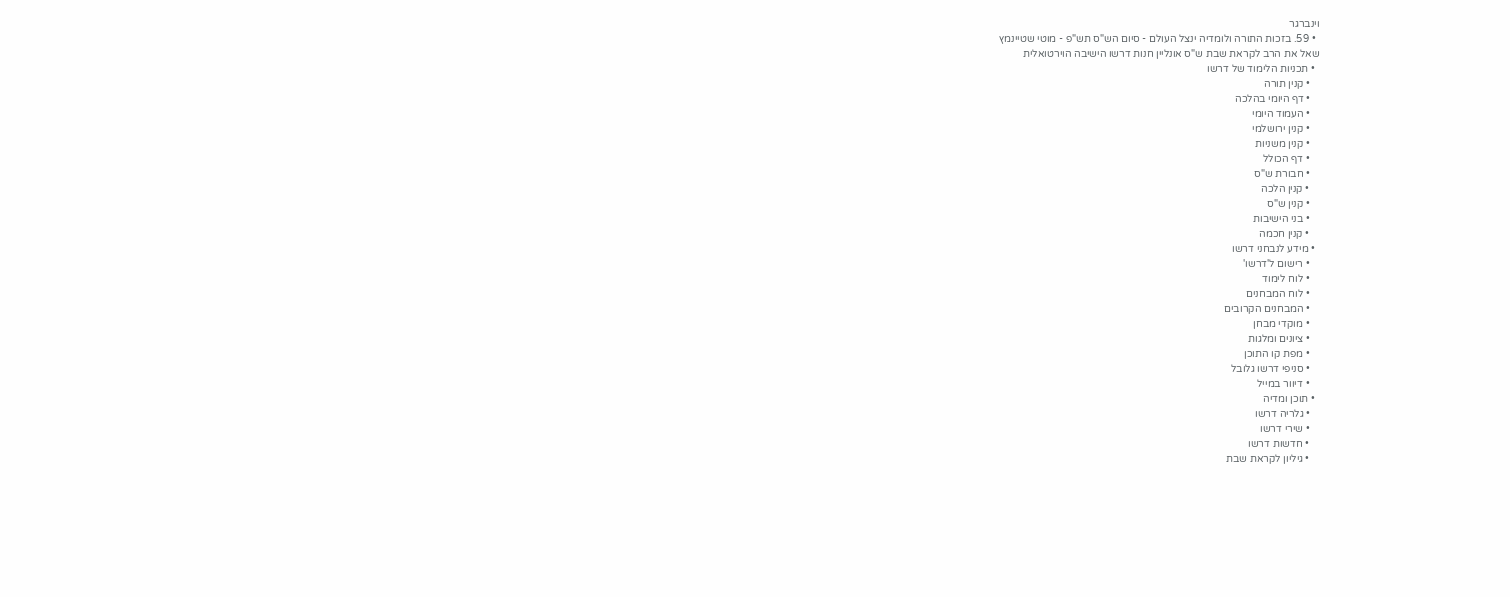וינברגר
  • 59. בזכות התורה ולומדיה ינצל העולם - סיום הש"ס תש"פ - מוטי שטיינמץ
שאל את הרב לקראת שבת ש"ס אונליין חנות דרשו הישיבה הוירטואלית
  • תכניות הלימוד של דרשו
    • קנין תורה
    • דף היומי בהלכה
    • העמוד היומי
    • קנין ירושלמי
    • קנין משניות
    • דף הכולל
    • חבורת ש"ס
    • קנין הלכה
    • קנין ש"ס
    • בני הישיבות
    • קנין חכמה
  • מידע לנבחני דרשו
    • רישום ל'דרשו'
    • לוח לימוד
    • לוח המבחנים
    • המבחנים הקרובים
    • מוקדי מבחן
    • ציונים ומלגות
    • מפת קו התוכן
    • סניפי דרשו גלובל
    • דיוור במייל
  • תוכן ומדיה
    • גלריה דרשו
    • שירי דרשו
    • חדשות דרשו
    • גיליון לקראת שבת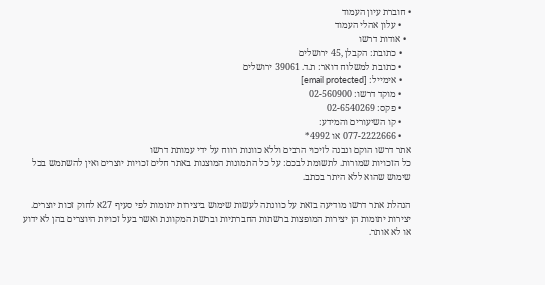• חוברת עיון העמוד
    • עלון אהלי העמוד
  • אודות דרשו
    • כתובת: הקבלן ,45 ירושלים
    • כתובת למשלוח דואר: ת.ד. 39061 ירושלים
    • אימייל: [email protected]
    • מוקד דרשו: 02-560900
    • פקס: 02-6540269
    • קו השיעורים והמידע:
    • 077-2222666 או 4992*
אתר דרשו הוקם ונבנה לזיכוי הרבים וללא כוונות רווח על ידי עמותת דרשו
כל הזכויות שמורות. לתשומת לבכם: על כל התמונות המוצגות באתר חלים זכויות יוצרים ואין להשתמש בכל שימוש שהוא ללא היתר בכתב.

הנהלת אתר דרשו מודיעה בזאת על כוונתה לעשות שימוש ביצירות יתומות לפי סעיף 27א לחוק זכות יוצרים.
יצירות יתומות הן יצירות המופצות ברשתות החברתיות וברשת המקוונת ואשר בעל זכויות היוצרים בהן לא ידוע או לא אותר.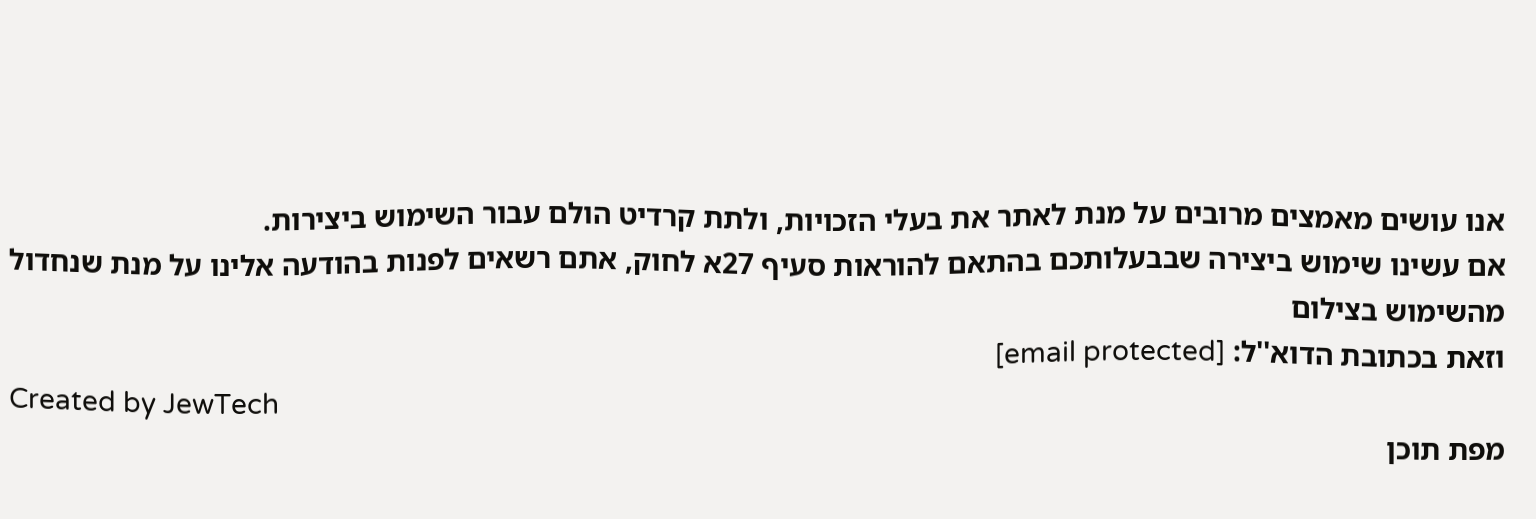אנו עושים מאמצים מרובים על מנת לאתר את בעלי הזכויות, ולתת קרדיט הולם עבור השימוש ביצירות.
אם עשינו שימוש ביצירה שבבעלותכם בהתאם להוראות סעיף 27א לחוק, אתם רשאים לפנות בהודעה אלינו על מנת שנחדול מהשימוש בצילום
וזאת בכתובת הדוא''ל: [email protected]
Created by JewTech
מפת תוכן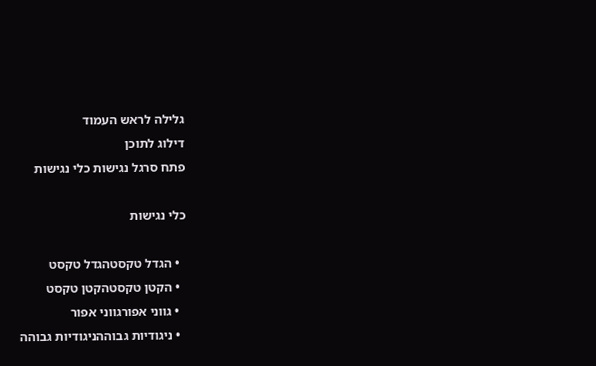גלילה לראש העמוד
דילוג לתוכן
פתח סרגל נגישות כלי נגישות

כלי נגישות

  • הגדל טקסטהגדל טקסט
  • הקטן טקסטהקטן טקסט
  • גווני אפורגווני אפור
  • ניגודיות גבוההניגודיות גבוהה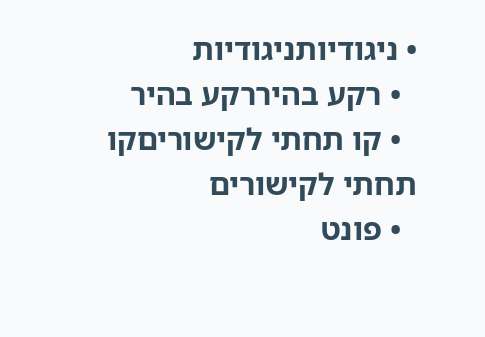• ניגודיותניגודיות
  • רקע בהיררקע בהיר
  • קו תחתי לקישוריםקו תחתי לקישורים
  • פונט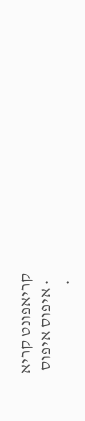קריאפונט קריא
  • איפוס איפוס
  •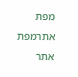מפת אתרמפת אתר